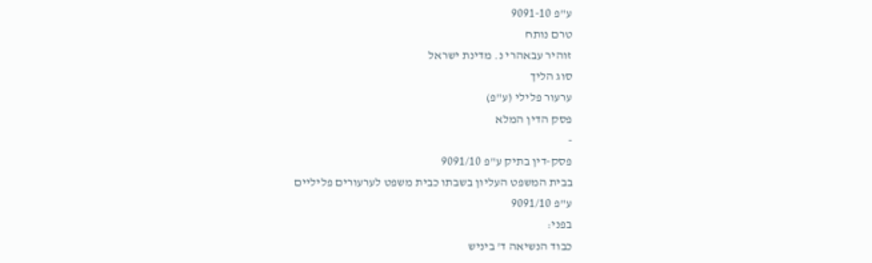ע"פ 9091-10
טרם נותח
זוהיר עבאהרי נ. מדינת ישראל
סוג הליך
ערעור פלילי (ע"פ)
פסק הדין המלא
-
פסק-דין בתיק ע"פ 9091/10
בבית המשפט העליון בשבתו כבית משפט לערעורים פליליים
ע"פ 9091/10
בפני:
כבוד הנשיאה ד' ביניש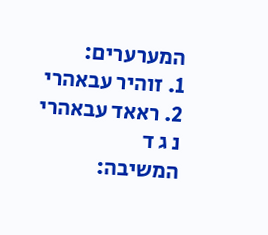המערערים:
1. זוהיר עבאהרי
2. ראאד עבאהרי
נ ג ד
המשיבה: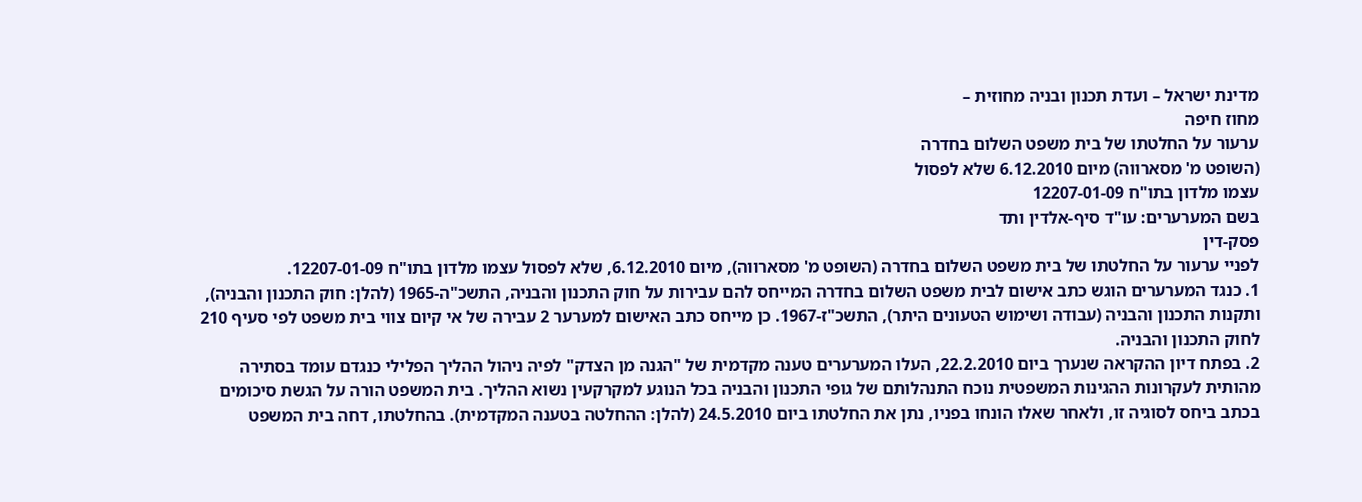מדינת ישראל – ועדת תכנון ובניה מחוזית –
מחוז חיפה
ערעור על החלטתו של בית משפט השלום בחדרה
(השופט מ' מסארווה) מיום 6.12.2010 שלא לפסול
עצמו מלדון בתו"ח 12207-01-09
בשם המערערים: עו"ד סיף-אלדין ותד
פסק-דין
לפניי ערעור על החלטתו של בית משפט השלום בחדרה (השופט מ' מסארווה), מיום 6.12.2010, שלא לפסול עצמו מלדון בתו"ח 12207-01-09.
1. כנגד המערערים הוגש כתב אישום לבית משפט השלום בחדרה המייחס להם עבירות על חוק התכנון והבניה, התשכ"ה-1965 (להלן: חוק התכנון והבניה), ותקנות התכנון והבניה (עבודה ושימוש הטעונים היתר), התשכ"ז-1967. כן מייחס כתב האישום למערער 2 עבירה של אי קיום צווי בית משפט לפי סעיף 210 לחוק התכנון והבניה.
2. בפתח דיון ההקראה שנערך ביום 22.2.2010, העלו המערערים טענה מקדמית של "הגנה מן הצדק" לפיה ניהול ההליך הפלילי כנגדם עומד בסתירה מהותית לעקרונות ההגינות המשפטית נוכח התנהלותם של גופי התכנון והבניה בכל הנוגע למקרקעין נשוא ההליך. בית המשפט הורה על הגשת סיכומים בכתב ביחס לסוגיה זו, ולאחר שאלו הונחו בפניו, נתן את החלטתו ביום 24.5.2010 (להלן: ההחלטה בטענה המקדמית). בהחלטתו, דחה בית המשפט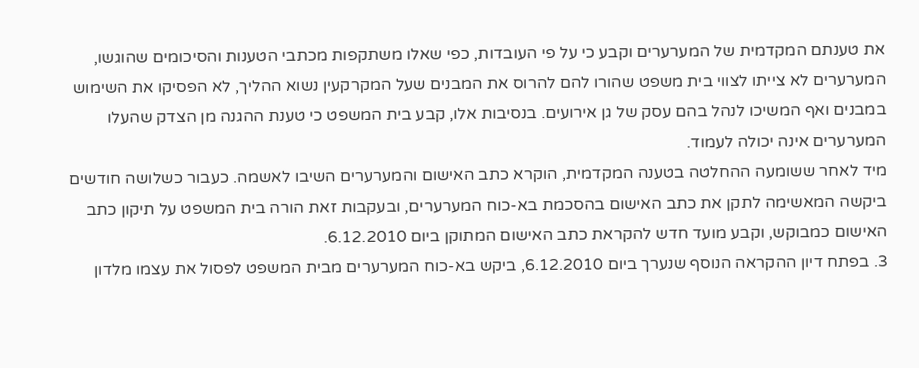את טענתם המקדמית של המערערים וקבע כי על פי העובדות, כפי שאלו משתקפות מכתבי הטענות והסיכומים שהוגשו, המערערים לא צייתו לצווי בית משפט שהורו להם להרוס את המבנים שעל המקרקעין נשוא ההליך, לא הפסיקו את השימוש במבנים ואף המשיכו לנהל בהם עסק של גן אירועים. בנסיבות אלו, קבע בית המשפט כי טענת ההגנה מן הצדק שהעלו המערערים אינה יכולה לעמוד.
מיד לאחר ששומעה ההחלטה בטענה המקדמית, הוקרא כתב האישום והמערערים השיבו לאשמה. כעבור כשלושה חודשים ביקשה המאשימה לתקן את כתב האישום בהסכמת בא-כוח המערערים, ובעקבות זאת הורה בית המשפט על תיקון כתב האישום כמבוקש, וקבע מועד חדש להקראת כתב האישום המתוקן ביום 6.12.2010.
3. בפתח דיון ההקראה הנוסף שנערך ביום 6.12.2010, ביקש בא-כוח המערערים מבית המשפט לפסול את עצמו מלדון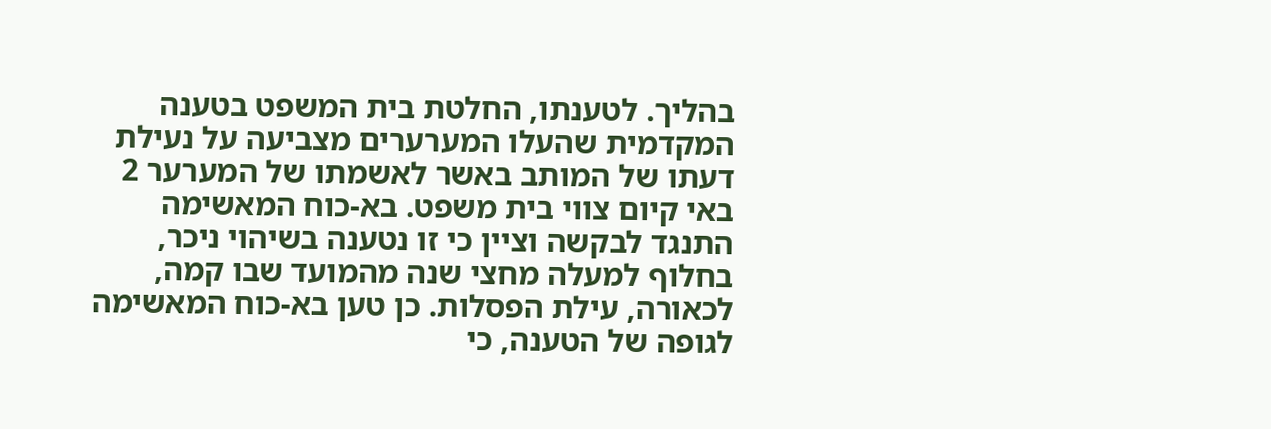בהליך. לטענתו, החלטת בית המשפט בטענה המקדמית שהעלו המערערים מצביעה על נעילת דעתו של המותב באשר לאשמתו של המערער 2 באי קיום צווי בית משפט. בא-כוח המאשימה התנגד לבקשה וציין כי זו נטענה בשיהוי ניכר, בחלוף למעלה מחצי שנה מהמועד שבו קמה, לכאורה, עילת הפסלות. כן טען בא-כוח המאשימה לגופה של הטענה, כי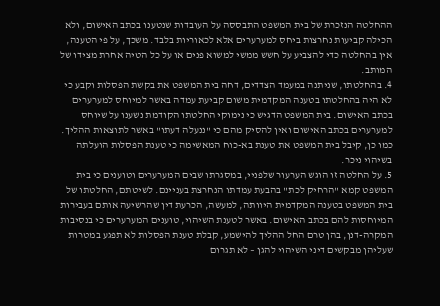ההחלטה הנזכרת של בית המשפט התבססה על העובדות שנטענו בכתב האישום, ולא הכילה קביעות נחרצות ביחס למערערים אלא לכאוריות בלבד. משכך, על פי הטענה, אין בהחלטה כדי להצביע על חשש ממשי למשוא פנים או על כל הטיה אחרת מצידו של המותב.
4. בהחלטתו, שניתנה במעמד הצדדים, דחה בית המשפט את בקשת הפסלות וקבע כי לא היה בהחלטתו בטענה המקדמית משום קביעת עמדה באשר למיוחס למערערים בכתב האישום. בית המשפט הדגיש כי נימוקי החלטתו הקודמת נשענו על שיוחס למערערים בכתב האישום ואין להסיק מהם כי "ננעלה דעתו" באשר לתוצאות ההליך. כמו כן, קיבל בית המשפט את טענת בא-כוח המאשימה כי טענת הפסלות הועלתה בשיהוי ניכר.
5. על החלטה זו הוגש הערעור שלפניי, במסגרתו שבים המערערים וטוענים כי בית המשפט קמא "הרחיק לכת" בהבעת עמדתו הנחרצת בעניינם. לשיטתם, החלטתו של בית המשפט בטענה המקדמית היוותה, למעשה, הכרעת דין שהרשיעה אותם בעבירות המיוחסות להם בכתב האישום. באשר לטענת השיהוי, טוענים המערערים כי בנסיבות המקרה-דנן, בהן טרם החל ההליך להישמע, קבלת טענת הפסלות לא תפגע במטרות שעליהן מבקשים דיני השיהוי להגן – לא תגרום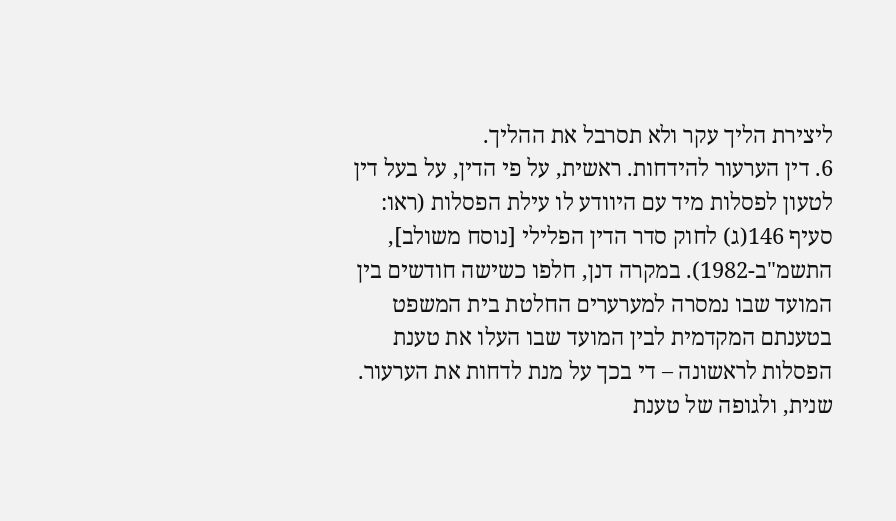ליצירת הליך עקר ולא תסרבל את ההליך.
6. דין הערעור להידחות. ראשית, על פי הדין, על בעל דין לטעון לפסלות מיד עם היוודע לו עילת הפסלות (ראו: סעיף 146(ג) לחוק סדר הדין הפלילי [נוסח משולב], התשמ"ב-1982). במקרה דנן, חלפו כשישה חודשים בין המועד שבו נמסרה למערערים החלטת בית המשפט בטענתם המקדמית לבין המועד שבו העלו את טענת הפסלות לראשונה – די בכך על מנת לדחות את הערעור. שנית, ולגופה של טענת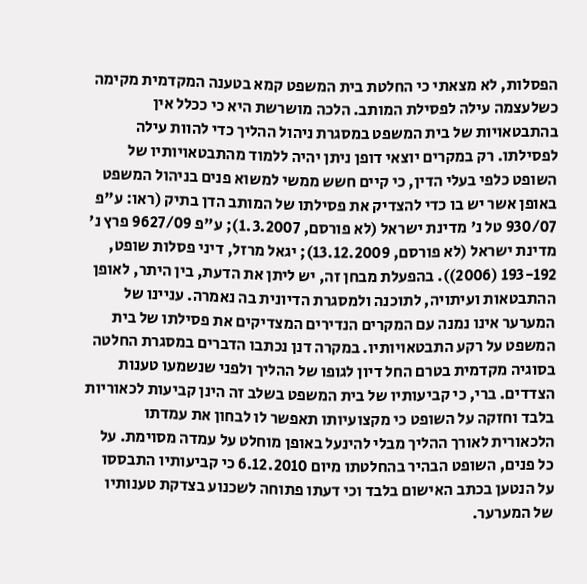הפסלות, לא מצאתי כי החלטת בית המשפט קמא בטענה המקדמית מקימה כשלעצמה עילה לפסילת המותב. הלכה מושרשת היא כי ככלל אין בהתבטאויות של בית המשפט במסגרת ניהול ההליך כדי להוות עילה לפסילתו. רק במקרים יוצאי דופן ניתן יהיה ללמוד מהתבטאויותיו של השופט כלפי בעלי הדין, כי קיים חשש ממשי למשוא פנים בניהול המשפט באופן אשר יש בו כדי להצדיק את פסילתו של המותב הדן בתיק (ראו: ע"פ 930/07 טל נ' מדינת ישראל (לא פורסם, 1.3.2007); ע"פ 9627/09 פרץ נ' מדינת ישראל (לא פורסם, 13.12.2009); יגאל מרזל, דיני פסלות שופט, 193-192 (2006)). בהפעלת מבחן זה, יש ליתן את הדעת, בין היתר, לאופן ההתבטאות ועיתויה, לתוכנה ולמסגרת הדיונית בה נאמרה. עניינו של המערער אינו נמנה עם המקרים הנדירים המצדיקים את פסילתו של בית המשפט על רקע התבטאויותיו. במקרה דנן נכתבו הדברים במסגרת החלטה בסוגיה מקדמית בטרם החל דיון לגופו של ההליך ולפני שנשמעו טענות הצדדים. ברי, כי קביעותיו של בית המשפט בשלב זה הינן קביעות לכאוריות בלבד וחזקה על השופט כי מקצועיותו תאפשר לו לבחון את עמדתו הלכאורית לאורך ההליך מבלי להינעל באופן מוחלט על עמדה מסוימת. על כל פנים, השופט הבהיר בהחלטתו מיום 6.12.2010 כי קביעותיו התבססו על הנטען בכתב האישום בלבד וכי דעתו פתוחה לשכנוע בצדקת טענותיו של המערער.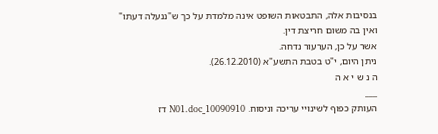בנסיבות אלה, התבטאות השופט אינה מלמדת על כך ש"ננעלה דעתו" ואין בה משום חריצת דין.
אשר על כן, הערעור נדחה.
ניתן היום, י"ט בטבת התשע"א (26.12.2010).
ה נ ש י א ה
___
העותק כפוף לשינויי עריכה וניסוח. 10090910_N01.doc דז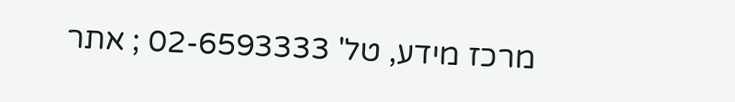מרכז מידע, טל' 02-6593333 ; אתר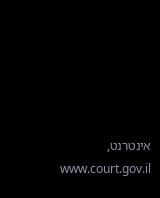אינטרנט, www.court.gov.il